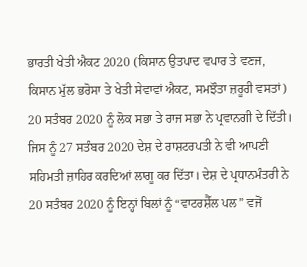ਭਾਰਤੀ ਖੇਤੀ ਐਕਟ 2020 (ਕਿਸਾਨ ਉਤਪਾਦ ਵਪਾਰ ਤੇ ਵਣਜ, ਕਿਸਾਨ ਮੁੱਲ ਭਰੋਸਾ ਤੇ ਖੇਤੀ ਸੇਵਾਵਾਂ ਐਕਟ, ਸਮਝੌਤਾ ਜ਼ਰੂਰੀ ਵਸਤਾਂ) 20 ਸਤੰਬਰ 2020 ਨੂੰ ਲੋਕ ਸਭਾ ਤੇ ਰਾਜ ਸਭਾ ਨੇ ਪ੍ਰਵਾਨਗੀ ਦੇ ਦਿੱਤੀ। ਜਿਸ ਨੂੰ 27 ਸਤੰਬਰ 2020 ਦੇਸ਼ ਦੇ ਰਾਸ਼ਟਰਪਤੀ ਨੇ ਵੀ ਆਪਣੀ ਸਹਿਮਤੀ ਜ਼ਾਹਿਰ ਕਰਦਿਆਂ ਲਾਗੂ ਕਰ ਦਿੱਤਾ। ਦੇਸ਼ ਦੇ ਪ੍ਰਧਾਨਮੰਤਰੀ ਨੇ 20 ਸਤੰਬਰ 2020 ਨੂੰ ਇਨ੍ਹਾਂ ਬਿਲਾਂ ਨੂੰ “ਵਾਟਰਸ਼ੈੱਲ ਪਲ” ਵਜੋਂ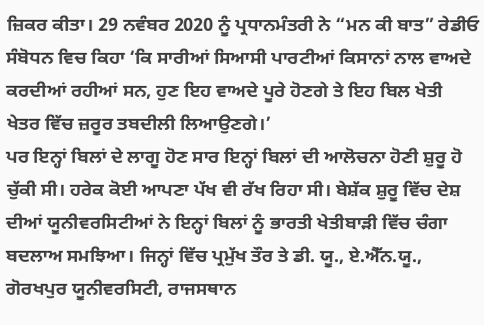ਜ਼ਿਕਰ ਕੀਤਾ। 29 ਨਵੰਬਰ 2020 ਨੂੰ ਪ੍ਰਧਾਨਮੰਤਰੀ ਨੇ “ਮਨ ਕੀ ਬਾਤ” ਰੇਡੀਓ ਸੰਬੋਧਨ ਵਿਚ ਕਿਹਾ ‘ਕਿ ਸਾਰੀਆਂ ਸਿਆਸੀ ਪਾਰਟੀਆਂ ਕਿਸਾਨਾਂ ਨਾਲ ਵਾਅਦੇ ਕਰਦੀਆਂ ਰਹੀਆਂ ਸਨ, ਹੁਣ ਇਹ ਵਾਅਦੇ ਪੂਰੇ ਹੋਣਗੇ ਤੇ ਇਹ ਬਿਲ ਖੇਤੀ ਖੇਤਰ ਵਿੱਚ ਜ਼ਰੂਰ ਤਬਦੀਲੀ ਲਿਆਉਣਗੇ।’
ਪਰ ਇਨ੍ਹਾਂ ਬਿਲਾਂ ਦੇ ਲਾਗੂ ਹੋਣ ਸਾਰ ਇਨ੍ਹਾਂ ਬਿਲਾਂ ਦੀ ਆਲੋਚਨਾ ਹੋਣੀ ਸ਼ੁਰੂ ਹੋ ਚੁੱਕੀ ਸੀ। ਹਰੇਕ ਕੋਈ ਆਪਣਾ ਪੱਖ ਵੀ ਰੱਖ ਰਿਹਾ ਸੀ। ਬੇਸ਼ੱਕ ਸ਼ੁਰੂ ਵਿੱਚ ਦੇਸ਼ ਦੀਆਂ ਯੂਨੀਵਰਸਿਟੀਆਂ ਨੇ ਇਨ੍ਹਾਂ ਬਿਲਾਂ ਨੂੰ ਭਾਰਤੀ ਖੇਤੀਬਾੜੀ ਵਿੱਚ ਚੰਗਾ ਬਦਲਾਅ ਸਮਝਿਆ। ਜਿਨ੍ਹਾਂ ਵਿੱਚ ਪ੍ਰਮੁੱਖ ਤੌਰ ਤੇ ਡੀ. ਯੂ., ਏ.ਐੱਨ.ਯੂ., ਗੋਰਖਪੁਰ ਯੂਨੀਵਰਸਿਟੀ, ਰਾਜਸਥਾਨ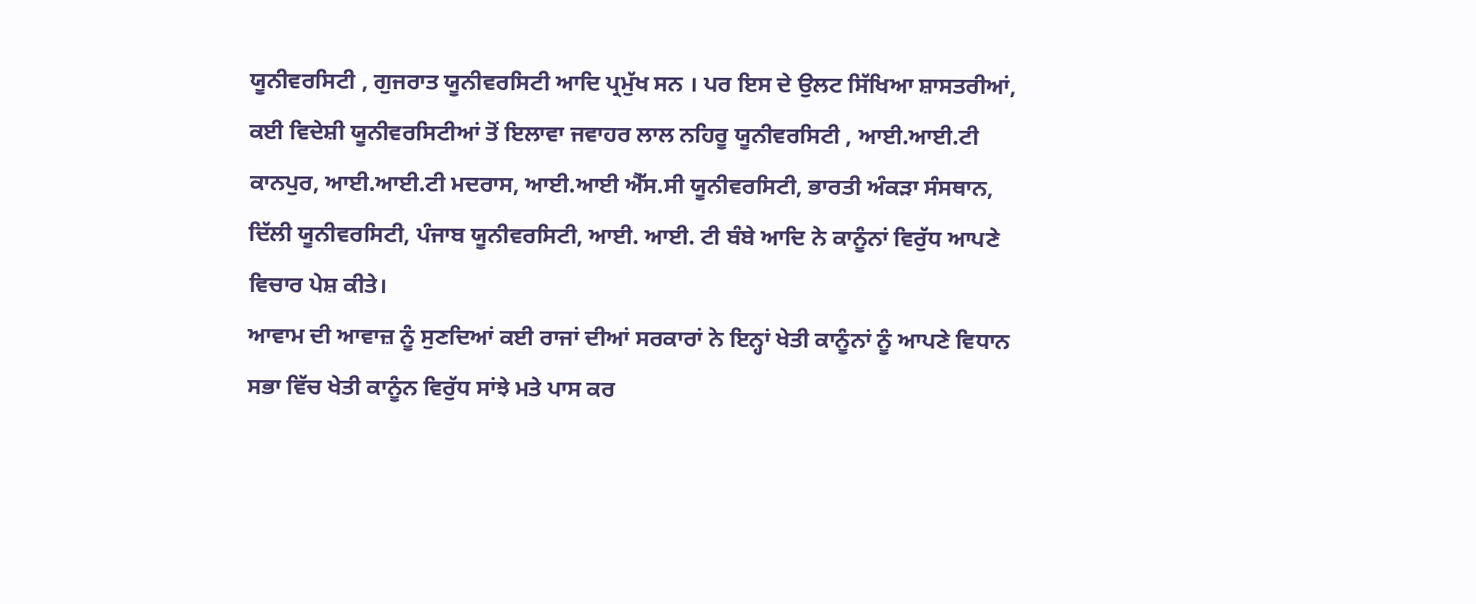ਯੂਨੀਵਰਸਿਟੀ , ਗੁਜਰਾਤ ਯੂਨੀਵਰਸਿਟੀ ਆਦਿ ਪ੍ਰਮੁੱਖ ਸਨ । ਪਰ ਇਸ ਦੇ ਉਲਟ ਸਿੱਖਿਆ ਸ਼ਾਸਤਰੀਆਂ, ਕਈ ਵਿਦੇਸ਼ੀ ਯੂਨੀਵਰਸਿਟੀਆਂ ਤੋਂ ਇਲਾਵਾ ਜਵਾਹਰ ਲਾਲ ਨਹਿਰੂ ਯੂਨੀਵਰਸਿਟੀ , ਆਈ.ਆਈ.ਟੀ ਕਾਨਪੁਰ, ਆਈ.ਆਈ.ਟੀ ਮਦਰਾਸ, ਆਈ.ਆਈ ਐੱਸ.ਸੀ ਯੂਨੀਵਰਸਿਟੀ, ਭਾਰਤੀ ਅੰਕੜਾ ਸੰਸਥਾਨ, ਦਿੱਲੀ ਯੂਨੀਵਰਸਿਟੀ, ਪੰਜਾਬ ਯੂਨੀਵਰਸਿਟੀ, ਆਈ. ਆਈ. ਟੀ ਬੰਬੇ ਆਦਿ ਨੇ ਕਾਨੂੰਨਾਂ ਵਿਰੁੱਧ ਆਪਣੇ ਵਿਚਾਰ ਪੇਸ਼ ਕੀਤੇ।
ਆਵਾਮ ਦੀ ਆਵਾਜ਼ ਨੂੰ ਸੁਣਦਿਆਂ ਕਈ ਰਾਜਾਂ ਦੀਆਂ ਸਰਕਾਰਾਂ ਨੇ ਇਨ੍ਹਾਂ ਖੇਤੀ ਕਾਨੂੰਨਾਂ ਨੂੰ ਆਪਣੇ ਵਿਧਾਨ ਸਭਾ ਵਿੱਚ ਖੇਤੀ ਕਾਨੂੰਨ ਵਿਰੁੱਧ ਸਾਂਝੇ ਮਤੇ ਪਾਸ ਕਰ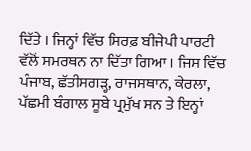ਦਿੱਤੇ । ਜਿਨ੍ਹਾਂ ਵਿੱਚ ਸਿਰਫ਼ ਬੀਜੇਪੀ ਪਾਰਟੀ ਵੱਲੋਂ ਸਮਰਥਨ ਨਾ ਦਿੱਤਾ ਗਿਆ । ਜਿਸ ਵਿੱਚ ਪੰਜਾਬ, ਛੱਤੀਸਗੜ੍ਹ, ਰਾਜਸਥਾਨ, ਕੇਰਲਾ, ਪੱਛਮੀ ਬੰਗਾਲ ਸੂਬੇ ਪ੍ਰਮੁੱਖ ਸਨ ਤੇ ਇਨ੍ਹਾਂ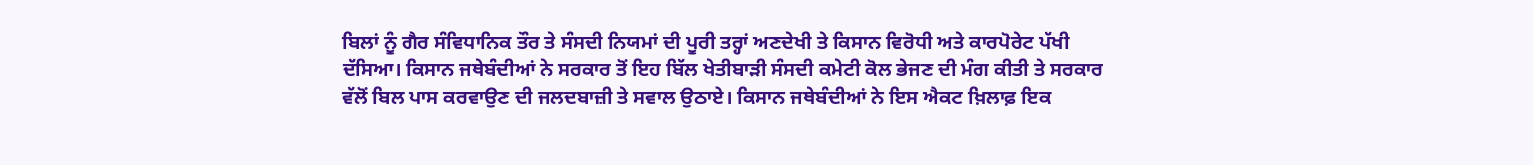ਬਿਲਾਂ ਨੂੰ ਗੈਰ ਸੰਵਿਧਾਨਿਕ ਤੌਰ ਤੇ ਸੰਸਦੀ ਨਿਯਮਾਂ ਦੀ ਪੂਰੀ ਤਰ੍ਹਾਂ ਅਣਦੇਖੀ ਤੇ ਕਿਸਾਨ ਵਿਰੋਧੀ ਅਤੇ ਕਾਰਪੋਰੇਟ ਪੱਖੀ ਦੱਸਿਆ। ਕਿਸਾਨ ਜਥੇਬੰਦੀਆਂ ਨੇ ਸਰਕਾਰ ਤੋਂ ਇਹ ਬਿੱਲ ਖੇਤੀਬਾੜੀ ਸੰਸਦੀ ਕਮੇਟੀ ਕੋਲ ਭੇਜਣ ਦੀ ਮੰਗ ਕੀਤੀ ਤੇ ਸਰਕਾਰ ਵੱਲੋਂ ਬਿਲ ਪਾਸ ਕਰਵਾਉਣ ਦੀ ਜਲਦਬਾਜ਼ੀ ਤੇ ਸਵਾਲ ਉਠਾਏ। ਕਿਸਾਨ ਜਥੇਬੰਦੀਆਂ ਨੇ ਇਸ ਐਕਟ ਖ਼ਿਲਾਫ਼ ਇਕ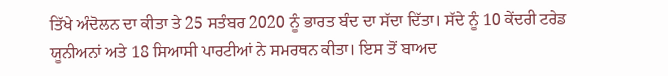ਤਿੱਖੇ ਅੰਦੋਲਨ ਦਾ ਕੀਤਾ ਤੇ 25 ਸਤੰਬਰ 2020 ਨੂੰ ਭਾਰਤ ਬੰਦ ਦਾ ਸੱਦਾ ਦਿੱਤਾ। ਸੱਦੇ ਨੂੰ 10 ਕੇਂਦਰੀ ਟਰੇਡ ਯੂਨੀਅਨਾਂ ਅਤੇ 18 ਸਿਆਸੀ ਪਾਰਟੀਆਂ ਨੇ ਸਮਰਥਨ ਕੀਤਾ। ਇਸ ਤੋਂ ਬਾਅਦ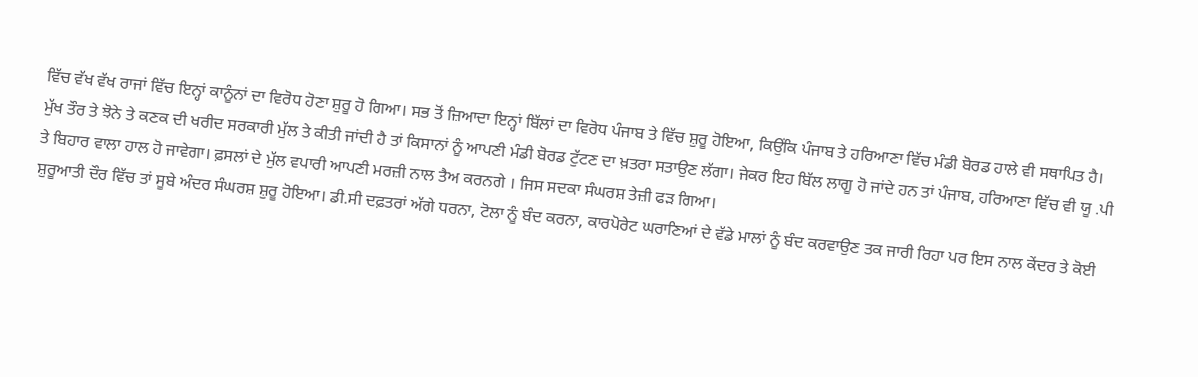ਵਿੱਚ ਵੱਖ ਵੱਖ ਰਾਜਾਂ ਵਿੱਚ ਇਨ੍ਹਾਂ ਕਾਨੂੰਨਾਂ ਦਾ ਵਿਰੋਧ ਹੋਣਾ ਸ਼ੁਰੂ ਹੋ ਗਿਆ। ਸਭ ਤੋਂ ਜ਼ਿਆਦਾ ਇਨ੍ਹਾਂ ਬਿੱਲਾਂ ਦਾ ਵਿਰੋਧ ਪੰਜਾਬ ਤੇ ਵਿੱਚ ਸ਼ੁਰੂ ਹੋਇਆ, ਕਿਉਂਕਿ ਪੰਜਾਬ ਤੇ ਹਰਿਆਣਾ ਵਿੱਚ ਮੰਡੀ ਬੋਰਡ ਹਾਲੇ ਵੀ ਸਥਾਪਿਤ ਹੈ। ਮੁੱਖ ਤੌਰ ਤੇ ਝੋਨੇ ਤੇ ਕਣਕ ਦੀ ਖਰੀਦ ਸਰਕਾਰੀ ਮੁੱਲ ਤੇ ਕੀਤੀ ਜਾਂਦੀ ਹੈ ਤਾਂ ਕਿਸਾਨਾਂ ਨੂੰ ਆਪਣੀ ਮੰਡੀ ਬੋਰਡ ਟੁੱਟਣ ਦਾ ਖ਼ਤਰਾ ਸਤਾਉਣ ਲੱਗਾ। ਜੇਕਰ ਇਹ ਬਿੱਲ ਲਾਗੂ ਹੋ ਜਾਂਦੇ ਹਨ ਤਾਂ ਪੰਜਾਬ, ਹਰਿਆਣਾ ਵਿੱਚ ਵੀ ਯੂ .ਪੀ ਤੇ ਬਿਹਾਰ ਵਾਲਾ ਹਾਲ ਹੋ ਜਾਵੇਗਾ। ਫ਼ਸਲਾਂ ਦੇ ਮੁੱਲ ਵਪਾਰੀ ਆਪਣੀ ਮਰਜ਼ੀ ਨਾਲ ਤੈਅ ਕਰਨਗੇ । ਜਿਸ ਸਦਕਾ ਸੰਘਰਸ਼ ਤੇਜ਼ੀ ਫੜ ਗਿਆ।
ਸ਼ੁਰੂਆਤੀ ਦੌਰ ਵਿੱਚ ਤਾਂ ਸੂਬੇ ਅੰਦਰ ਸੰਘਰਸ਼ ਸ਼ੁਰੂ ਹੋਇਆ। ਡੀ.ਸੀ ਦਫ਼ਤਰਾਂ ਅੱਗੇ ਧਰਨਾ, ਟੋਲਾ ਨੂੰ ਬੰਦ ਕਰਨਾ, ਕਾਰਪੋਰੇਟ ਘਰਾਣਿਆਂ ਦੇ ਵੱਡੇ ਮਾਲਾਂ ਨੂੰ ਬੰਦ ਕਰਵਾਉਣ ਤਕ ਜਾਰੀ ਰਿਹਾ ਪਰ ਇਸ ਨਾਲ ਕੇਂਦਰ ਤੇ ਕੋਈ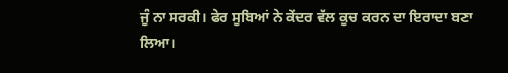ਜੂੰ ਨਾ ਸਰਕੀ। ਫੇਰ ਸੂਬਿਆਂ ਨੇ ਕੇਂਦਰ ਵੱਲ ਕੂਚ ਕਰਨ ਦਾ ਇਰਾਦਾ ਬਣਾ ਲਿਆ।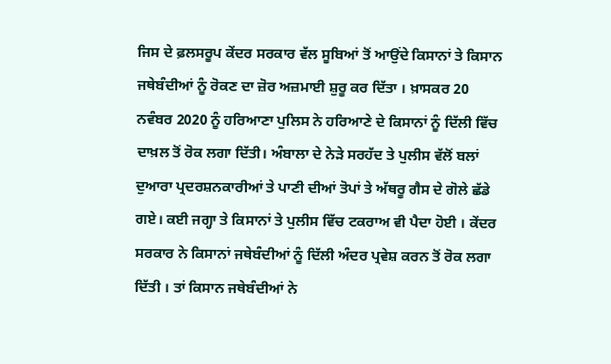ਜਿਸ ਦੇ ਫ਼ਲਸਰੂਪ ਕੇਂਦਰ ਸਰਕਾਰ ਵੱਲ ਸੂਬਿਆਂ ਤੋਂ ਆਉਂਦੇ ਕਿਸਾਨਾਂ ਤੇ ਕਿਸਾਨ ਜਥੇਬੰਦੀਆਂ ਨੂੰ ਰੋਕਣ ਦਾ ਜ਼ੋਰ ਅਜ਼ਮਾਈ ਸ਼ੁਰੂ ਕਰ ਦਿੱਤਾ । ਖ਼ਾਸਕਰ 20 ਨਵੰਬਰ 2020 ਨੂੰ ਹਰਿਆਣਾ ਪੁਲਿਸ ਨੇ ਹਰਿਆਣੇ ਦੇ ਕਿਸਾਨਾਂ ਨੂੰ ਦਿੱਲੀ ਵਿੱਚ ਦਾਖ਼ਲ ਤੋਂ ਰੋਕ ਲਗਾ ਦਿੱਤੀ। ਅੰਬਾਲਾ ਦੇ ਨੇੜੇ ਸਰਹੱਦ ਤੇ ਪੁਲੀਸ ਵੱਲੋਂ ਬਲਾਂ ਦੁਆਰਾ ਪ੍ਰਦਰਸ਼ਨਕਾਰੀਆਂ ਤੇ ਪਾਣੀ ਦੀਆਂ ਤੋਪਾਂ ਤੇ ਅੱਥਰੂ ਗੈਸ ਦੇ ਗੋਲੇ ਛੱਡੇ ਗਏ। ਕਈ ਜਗ੍ਹਾ ਤੇ ਕਿਸਾਨਾਂ ਤੇ ਪੁਲੀਸ ਵਿੱਚ ਟਕਰਾਅ ਵੀ ਪੈਦਾ ਹੋਈ । ਕੇਂਦਰ ਸਰਕਾਰ ਨੇ ਕਿਸਾਨਾਂ ਜਥੇਬੰਦੀਆਂ ਨੂੰ ਦਿੱਲੀ ਅੰਦਰ ਪ੍ਰਵੇਸ਼ ਕਰਨ ਤੋਂ ਰੋਕ ਲਗਾ ਦਿੱਤੀ । ਤਾਂ ਕਿਸਾਨ ਜਥੇਬੰਦੀਆਂ ਨੇ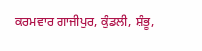ਕਰਮਵਾਰ ਗਾਜੀਪੁਰ, ਕੁੰਡਲੀ, ਸ਼ੰਭੂ,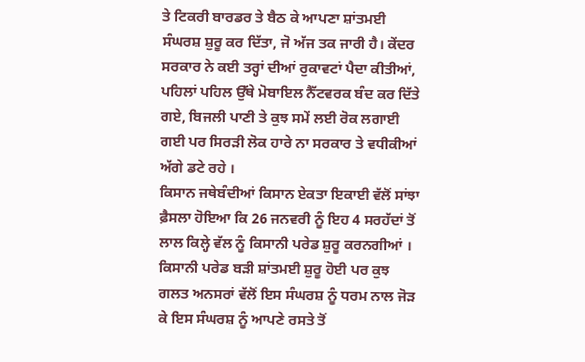ਤੇ ਟਿਕਰੀ ਬਾਰਡਰ ਤੇ ਬੈਠ ਕੇ ਆਪਣਾ ਸ਼ਾਂਤਮਈ ਸੰਘਰਸ਼ ਸ਼ੁਰੂ ਕਰ ਦਿੱਤਾ, ਜੋ ਅੱਜ ਤਕ ਜਾਰੀ ਹੈ। ਕੇਂਦਰ ਸਰਕਾਰ ਨੇ ਕਈ ਤਰ੍ਹਾਂ ਦੀਆਂ ਰੁਕਾਵਟਾਂ ਪੈਦਾ ਕੀਤੀਆਂ, ਪਹਿਲਾਂ ਪਹਿਲ ਉੱਥੇ ਮੋਬਾਇਲ ਨੈੱਟਵਰਕ ਬੰਦ ਕਰ ਦਿੱਤੇ ਗਏ, ਬਿਜਲੀ ਪਾਣੀ ਤੇ ਕੁਝ ਸਮੇਂ ਲਈ ਰੋਕ ਲਗਾਈ ਗਈ ਪਰ ਸਿਰੜੀ ਲੋਕ ਹਾਰੇ ਨਾ ਸਰਕਾਰ ਤੇ ਵਧੀਕੀਆਂ ਅੱਗੇ ਡਟੇ ਰਹੇ ।
ਕਿਸਾਨ ਜਥੇਬੰਦੀਆਂ ਕਿਸਾਨ ਏਕਤਾ ਇਕਾਈ ਵੱਲੋਂ ਸਾਂਝਾ ਫ਼ੈਸਲਾ ਹੋਇਆ ਕਿ 26 ਜਨਵਰੀ ਨੂੰ ਇਹ 4 ਸਰਹੱਦਾਂ ਤੋਂ ਲਾਲ ਕਿਲ੍ਹੇ ਵੱਲ ਨੂੰ ਕਿਸਾਨੀ ਪਰੇਡ ਸ਼ੁਰੂ ਕਰਨਗੀਆਂ । ਕਿਸਾਨੀ ਪਰੇਡ ਬੜੀ ਸ਼ਾਂਤਮਈ ਸ਼ੁਰੂ ਹੋਈ ਪਰ ਕੁਝ ਗਲਤ ਅਨਸਰਾਂ ਵੱਲੋਂ ਇਸ ਸੰਘਰਸ਼ ਨੂੰ ਧਰਮ ਨਾਲ ਜੋੜ ਕੇ ਇਸ ਸੰਘਰਸ਼ ਨੂੰ ਆਪਣੇ ਰਸਤੇ ਤੋਂ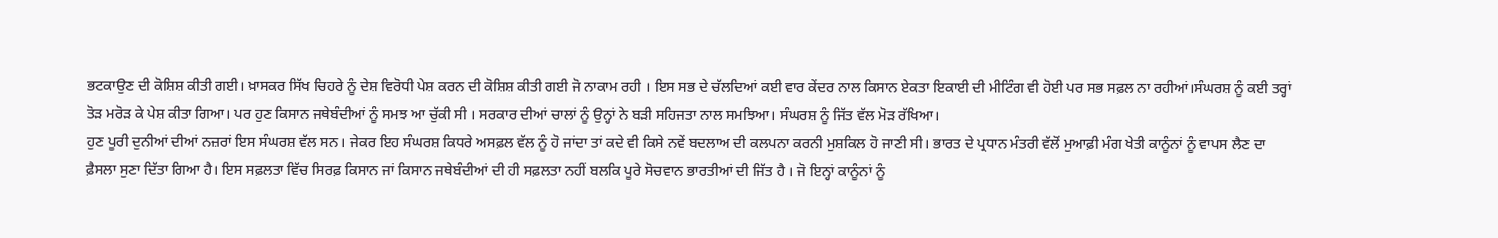ਭਟਕਾਉਣ ਦੀ ਕੋਸ਼ਿਸ਼ ਕੀਤੀ ਗਈ। ਖ਼ਾਸਕਰ ਸਿੱਖ ਚਿਹਰੇ ਨੂੰ ਦੇਸ਼ ਵਿਰੋਧੀ ਪੇਸ਼ ਕਰਨ ਦੀ ਕੋਸ਼ਿਸ਼ ਕੀਤੀ ਗਈ ਜੋ ਨਾਕਾਮ ਰਹੀ । ਇਸ ਸਭ ਦੇ ਚੱਲਦਿਆਂ ਕਈ ਵਾਰ ਕੇਂਦਰ ਨਾਲ ਕਿਸਾਨ ਏਕਤਾ ਇਕਾਈ ਦੀ ਮੀਟਿੰਗ ਵੀ ਹੋਈ ਪਰ ਸਭ ਸਫ਼ਲ ਨਾ ਰਹੀਆਂ।ਸੰਘਰਸ਼ ਨੂੰ ਕਈ ਤਰ੍ਹਾਂ ਤੋੜ ਮਰੋੜ ਕੇ ਪੇਸ਼ ਕੀਤਾ ਗਿਆ। ਪਰ ਹੁਣ ਕਿਸਾਨ ਜਥੇਬੰਦੀਆਂ ਨੂੰ ਸਮਝ ਆ ਚੁੱਕੀ ਸੀ । ਸਰਕਾਰ ਦੀਆਂ ਚਾਲਾਂ ਨੂੰ ਉਨ੍ਹਾਂ ਨੇ ਬੜੀ ਸਹਿਜਤਾ ਨਾਲ ਸਮਝਿਆ। ਸੰਘਰਸ਼ ਨੂੰ ਜਿੱਤ ਵੱਲ ਮੋੜ ਰੱਖਿਆ।
ਹੁਣ ਪੂਰੀ ਦੁਨੀਆਂ ਦੀਆਂ ਨਜ਼ਰਾਂ ਇਸ ਸੰਘਰਸ਼ ਵੱਲ ਸਨ। ਜੇਕਰ ਇਹ ਸੰਘਰਸ਼ ਕਿਧਰੇ ਅਸਫ਼ਲ ਵੱਲ ਨੂੰ ਹੋ ਜਾਂਦਾ ਤਾਂ ਕਦੇ ਵੀ ਕਿਸੇ ਨਵੇਂ ਬਦਲਾਅ ਦੀ ਕਲਪਨਾ ਕਰਨੀ ਮੁਸ਼ਕਿਲ ਹੋ ਜਾਣੀ ਸੀ। ਭਾਰਤ ਦੇ ਪ੍ਰਧਾਨ ਮੰਤਰੀ ਵੱਲੋਂ ਮੁਆਫ਼ੀ ਮੰਗ ਖੇਤੀ ਕਾਨੂੰਨਾਂ ਨੂੰ ਵਾਪਸ ਲੈਣ ਦਾ ਫ਼ੈਸਲਾ ਸੁਣਾ ਦਿੱਤਾ ਗਿਆ ਹੈ। ਇਸ ਸਫ਼ਲਤਾ ਵਿੱਚ ਸਿਰਫ਼ ਕਿਸਾਨ ਜਾਂ ਕਿਸਾਨ ਜਥੇਬੰਦੀਆਂ ਦੀ ਹੀ ਸਫ਼ਲਤਾ ਨਹੀਂ ਬਲਕਿ ਪੂਰੇ ਸੋਚਵਾਨ ਭਾਰਤੀਆਂ ਦੀ ਜਿੱਤ ਹੈ । ਜੋ ਇਨ੍ਹਾਂ ਕਾਨੂੰਨਾਂ ਨੂੰ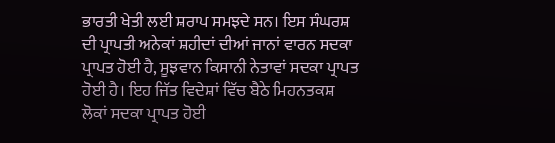ਭਾਰਤੀ ਖੇਤੀ ਲਈ ਸ਼ਰਾਪ ਸਮਝਦੇ ਸਨ। ਇਸ ਸੰਘਰਸ਼ ਦੀ ਪ੍ਰਾਪਤੀ ਅਨੇਕਾਂ ਸ਼ਹੀਦਾਂ ਦੀਆਂ ਜਾਨਾਂ ਵਾਰਨ ਸਦਕਾ ਪ੍ਰਾਪਤ ਹੋਈ ਹੈ, ਸੂਝਵਾਨ ਕਿਸਾਨੀ ਨੇਤਾਵਾਂ ਸਦਕਾ ਪ੍ਰਾਪਤ ਹੋਈ ਹੈ। ਇਹ ਜਿੱਤ ਵਿਦੇਸ਼ਾਂ ਵਿੱਚ ਬੈਠੇ ਮਿਹਨਤਕਸ਼ ਲੋਕਾਂ ਸਦਕਾ ਪ੍ਰਾਪਤ ਹੋਈ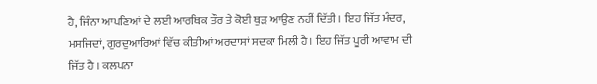ਹੈ, ਜਿੰਨਾ ਆਪਣਿਆਂ ਦੇ ਲਈ ਆਰਥਿਕ ਤੌਰ ਤੇ ਕੋਈ ਥੁੜ ਆਉਣ ਨਹੀਂ ਦਿੱਤੀ । ਇਹ ਜਿੱਤ ਮੰਦਰ, ਮਸਜਿਦਾਂ, ਗੁਰਦੁਆਰਿਆਂ ਵਿੱਚ ਕੀਤੀਆਂ ਅਰਦਾਸਾਂ ਸਦਕਾ ਮਿਲੀ ਹੈ। ਇਹ ਜਿੱਤ ਪੂਰੀ ਆਵਾਮ ਦੀ ਜਿੱਤ ਹੈ । ਕਲਪਨਾ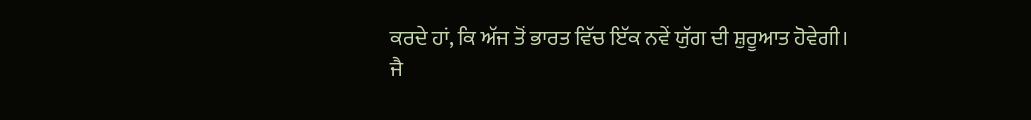ਕਰਦੇ ਹਾਂ, ਕਿ ਅੱਜ ਤੋਂ ਭਾਰਤ ਵਿੱਚ ਇੱਕ ਨਵੇਂ ਯੁੱਗ ਦੀ ਸ਼ੁਰੂਆਤ ਹੋਵੇਗੀ।
ਜੈ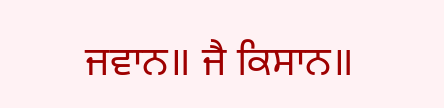ਜਵਾਨ॥ ਜੈ ਕਿਸਾਨ॥